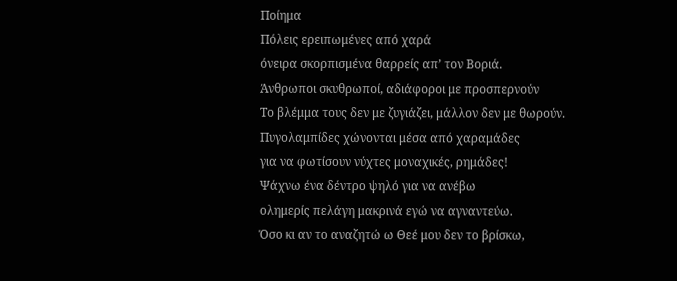Ποίημα
Πόλεις ερειπωμένες από χαρά
όνειρα σκορπισμένα θαρρείς απ’ τον Βοριά.
Άνθρωποι σκυθρωποί, αδιάφοροι με προσπερνούν
Το βλέμμα τους δεν με ζυγιάζει, μάλλον δεν με θωρούν.
Πυγολαμπίδες χώνονται μέσα από χαραμάδες
για να φωτίσουν νύχτες μοναχικές, ρημάδες!
Ψάχνω ένα δέντρο ψηλό για να ανέβω
ολημερίς πελάγη μακρινά εγώ να αγναντεύω.
Όσο κι αν το αναζητώ ω Θεέ μου δεν το βρίσκω,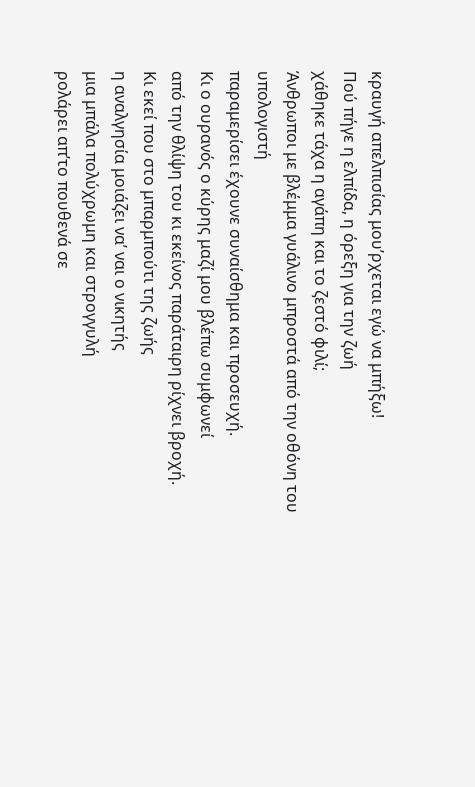κραυγή απελπισίας μου’ρχεται εγώ να μπήξω!
Πού πήγε η ελπίδα, η όρεξη για την ζωή
χάθηκε τάχα η αγάπη και το ζεστό φιλί;
Άνθρωποι με βλέμμα γυάλινο μπροστά από την οθόνη του υπολογιστή
παραμερίσει έχουνε συναίσθημα και προσευχή.
Κι ο ουρανός ο κύρης μαζί μου βλέπω συμφωνεί
από την θλίψη του κι εκείνος παράταιρη ρίχνει βροχή.
Κι εκεί που στο μπαρμπούτι της ζωής
η αναλγησία μοιάζει να’ ναι ο νικητής
μια μπάλα πολύχρωμη και στρογγυλή
ρολάρει απ’το πουθενά σε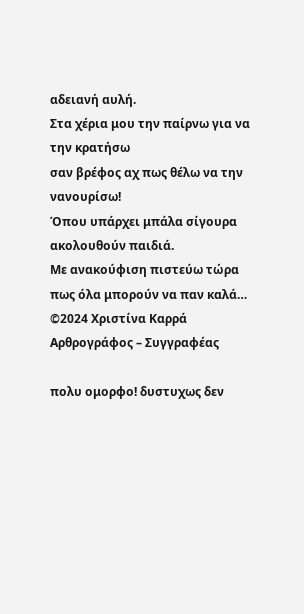αδειανή αυλή.
Στα χέρια μου την παίρνω για να την κρατήσω
σαν βρέφος αχ πως θέλω να την νανουρίσω!
Όπου υπάρχει μπάλα σίγουρα ακολουθούν παιδιά.
Με ανακούφιση πιστεύω τώρα πως όλα μπορούν να παν καλά…
©2024 Χριστίνα Καρρά
Αρθρογράφος – Συγγραφέας

πολυ ομορφο! δυστυχως δεν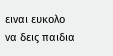ειναι ευκολο να δεις παιδια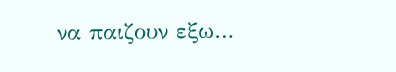να παιζουν εξω…